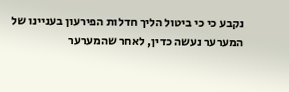נקבע כי כי ביטול הליך חדלות הפירעון בעניינו של המערער נעשה כדין, לאחר שהמערער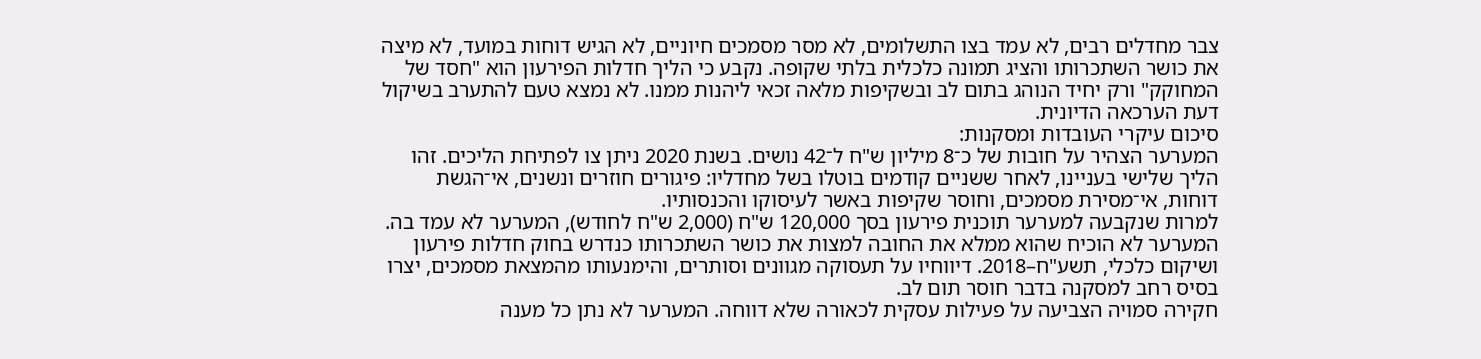צבר מחדלים רבים, לא עמד בצו התשלומים, לא מסר מסמכים חיוניים, לא הגיש דוחות במועד, לא מיצה את כושר השתכרותו והציג תמונה כלכלית בלתי שקופה. נקבע כי הליך חדלות הפירעון הוא "חסד של המחוקק" ורק יחיד הנוהג בתום לב ובשקיפות מלאה זכאי ליהנות ממנו. לא נמצא טעם להתערב בשיקול דעת הערכאה הדיונית.
סיכום עיקרי העובדות ומסקנות:
המערער הצהיר על חובות של כ־8 מיליון ש"ח ל־42 נושים. בשנת 2020 ניתן צו לפתיחת הליכים. זהו הליך שלישי בעניינו, לאחר ששניים קודמים בוטלו בשל מחדליו: פיגורים חוזרים ונשנים, אי־הגשת דוחות, אי־מסירת מסמכים, וחוסר שקיפות באשר לעיסוקו והכנסותיו.
למרות שנקבעה למערער תוכנית פירעון בסך 120,000 ש"ח (2,000 ש"ח לחודש), המערער לא עמד בה.
המערער לא הוכיח שהוא ממלא את החובה למצות את כושר השתכרותו כנדרש בחוק חדלות פירעון ושיקום כלכלי, תשע"ח–2018. דיווחיו על תעסוקה מגוונים וסותרים, והימנעותו מהמצאת מסמכים, יצרו בסיס רחב למסקנה בדבר חוסר תום לב.
חקירה סמויה הצביעה על פעילות עסקית לכאורה שלא דווחה. המערער לא נתן כל מענה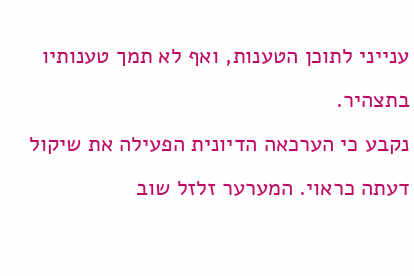ענייני לתוכן הטענות, ואף לא תמך טענותיו בתצהיר.
נקבע כי הערכאה הדיונית הפעילה את שיקול דעתה כראוי. המערער זלזל שוב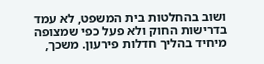ושוב בהחלטות בית המשפט, לא עמד בדרישות החוק ולא פעל כפי שמצופה מיחיד בהליך חדלות פירעון. משכך,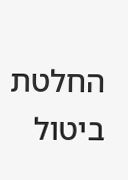החלטת ביטול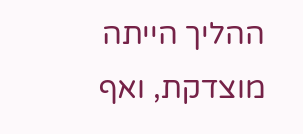ההליך הייתה מוצדקת, ואף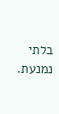בלתי נמנעת.